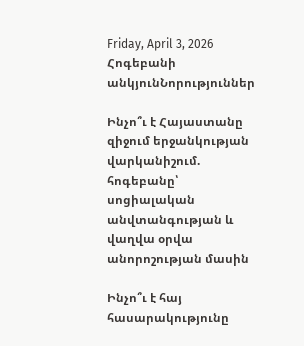Friday, April 3, 2026
Հոգեբանի անկյունՆորություններ

Ինչո՞ւ է Հայաստանը զիջում երջանկության վարկանիշում. հոգեբանը՝ սոցիալական անվտանգության և վաղվա օրվա անորոշության մասին

Ինչո՞ւ է հայ հասարակությունը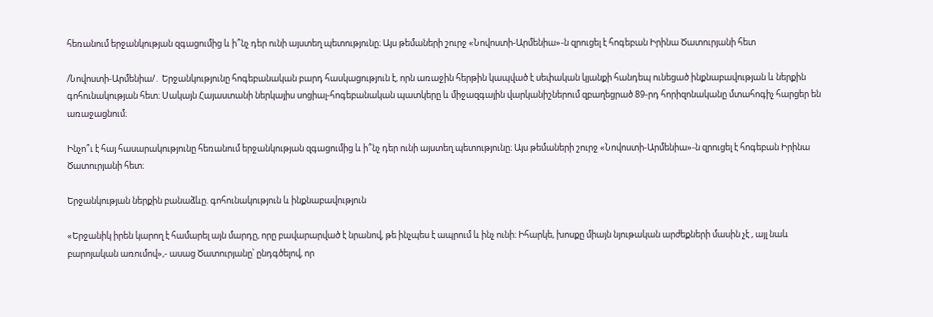հեռանում երջանկության զգացումից և ի՞նչ դեր ունի այստեղ պետությունը։ Այս թեմաների շուրջ «Նովոստի-Արմենիա»-ն զրուցել է հոգեբան Իրինա Ծատուրյանի հետ

/Նովոստի-Արմենիա/․ Երջանկությունը հոգեբանական բարդ հասկացություն է, որն առաջին հերթին կապված է սեփական կյանքի հանդեպ ունեցած ինքնաբավության և ներքին գոհունակության հետ։ Սակայն Հայաստանի ներկայիս սոցիալ-հոգեբանական պատկերը և միջազգային վարկանիշներում զբաղեցրած 89-րդ հորիզոնականը մտահոգիչ հարցեր են առաջացնում։

Ինչո՞ւ է հայ հասարակությունը հեռանում երջանկության զգացումից և ի՞նչ դեր ունի այստեղ պետությունը։ Այս թեմաների շուրջ «Նովոստի-Արմենիա»-ն զրուցել է հոգեբան Իրինա Ծատուրյանի հետ։

Երջանկության ներքին բանաձևը. գոհունակություն և ինքնաբավություն

«Երջանիկ իրեն կարող է համարել այն մարդը, որը բավարարված է նրանով, թե ինչպես է ապրում և ինչ ունի։ Իհարկե, խոսքը միայն նյութական արժեքների մասին չէ , այլ նաև բարոյական առումով»,- ասաց Ծատուրյանը՝ ընդգծելով, որ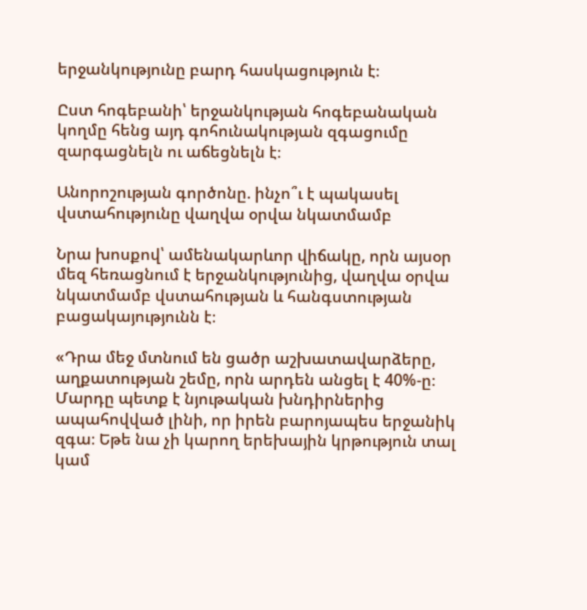երջանկությունը բարդ հասկացություն է։

Ըստ հոգեբանի՝ երջանկության հոգեբանական կողմը հենց այդ գոհունակության զգացումը զարգացնելն ու աճեցնելն է։

Անորոշության գործոնը. ինչո՞ւ է պակասել վստահությունը վաղվա օրվա նկատմամբ

Նրա խոսքով՝ ամենակարևոր վիճակը, որն այսօր մեզ հեռացնում է երջանկությունից, վաղվա օրվա նկատմամբ վստահության և հանգստության բացակայությունն է։

«Դրա մեջ մտնում են ցածր աշխատավարձերը, աղքատության շեմը, որն արդեն անցել է 40%-ը։ Մարդը պետք է նյութական խնդիրներից ապահովված լինի, որ իրեն բարոյապես երջանիկ զգա։ Եթե նա չի կարող երեխային կրթություն տալ կամ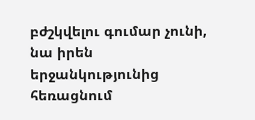բժշկվելու գումար չունի, նա իրեն երջանկությունից հեռացնում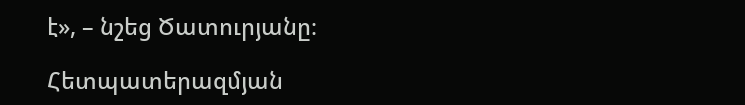է», – նշեց Ծատուրյանը։

Հետպատերազմյան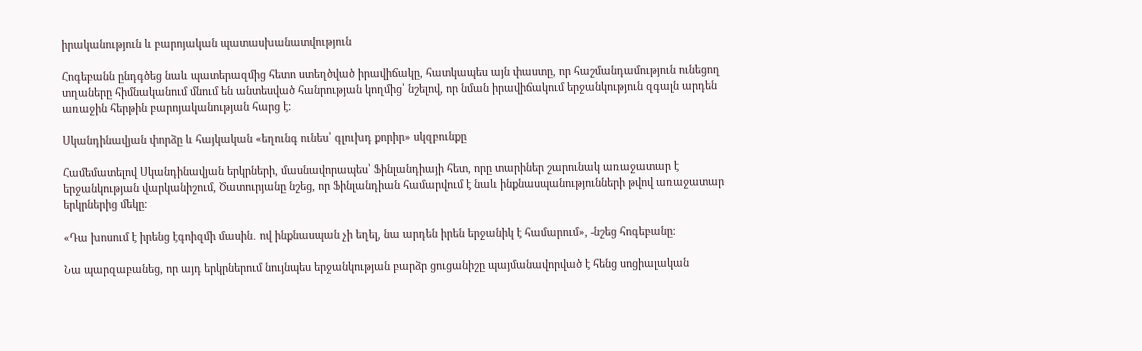իրականություն և բարոյական պատասխանատվություն

Հոգեբանն ընդգծեց նաև պատերազմից հետո ստեղծված իրավիճակը, հատկապես այն փաստը, որ հաշմանդամություն ունեցող տղաները հիմնականում մնում են անտեսված հանրության կողմից՝ նշելով, որ նման իրավիճակում երջանկություն զգալն արդեն առաջին հերթին բարոյականության հարց է։

Սկանդինավյան փորձը և հայկական «եղունգ ունես՝ գլուխդ քորիր» սկզբունքը

Համեմատելով Սկանդինավյան երկրների, մասնավորապես՝ Ֆինլանդիայի հետ, որը տարիներ շարունակ առաջատար է երջանկության վարկանիշում, Ծատուրյանը նշեց, որ Ֆինլանդիան համարվում է նաև ինքնասպանությունների թվով առաջատար երկրներից մեկը։

«Դա խոսում է իրենց էգոիզմի մասին․ ով ինքնասպան չի եղել, նա արդեն իրեն երջանիկ է համարում», -նշեց հոգեբանը։

Նա պարզաբանեց, որ այդ երկրներում նույնպես երջանկության բարձր ցուցանիշը պայմանավորված է հենց սոցիալական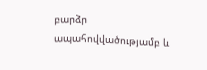բարձր ապահովվածությամբ և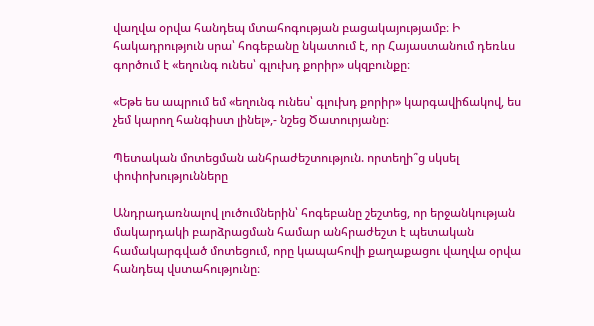վաղվա օրվա հանդեպ մտահոգության բացակայությամբ։ Ի հակադրություն սրա՝ հոգեբանը նկատում է, որ Հայաստանում դեռևս գործում է «եղունգ ունես՝ գլուխդ քորիր» սկզբունքը։

«Եթե ես ապրում եմ «եղունգ ունես՝ գլուխդ քորիր» կարգավիճակով, ես չեմ կարող հանգիստ լինել»,- նշեց Ծատուրյանը։

Պետական մոտեցման անհրաժեշտություն. որտեղի՞ց սկսել փոփոխությունները

Անդրադառնալով լուծումներին՝ հոգեբանը շեշտեց, որ երջանկության մակարդակի բարձրացման համար անհրաժեշտ է պետական համակարգված մոտեցում, որը կապահովի քաղաքացու վաղվա օրվա հանդեպ վստահությունը։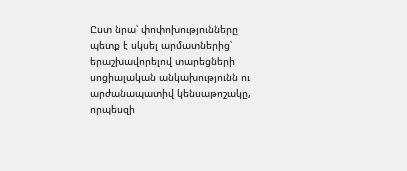Ըստ նրա՝ փոփոխությունները պետք է սկսել արմատներից՝ երաշխավորելով տարեցների սոցիալական անկախությունն ու արժանապատիվ կենսաթոշակը, որպեսզի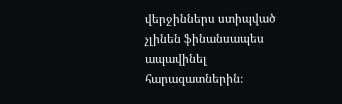վերջիններս ստիպված չլինեն ֆինանսապես ապավինել հարազատներին։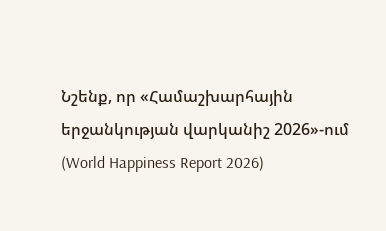Նշենք, որ «Համաշխարհային երջանկության վարկանիշ 2026»-ում (World Happiness Report 2026)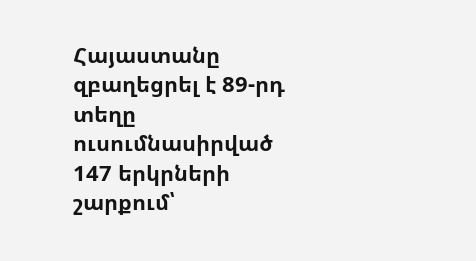Հայաստանը զբաղեցրել է 89-րդ տեղը ուսումնասիրված 147 երկրների շարքում՝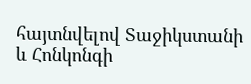հայտնվելով Տաջիկստանի և Հոնկոնգի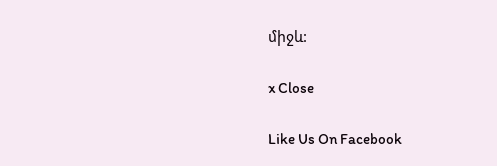միջև:

x Close

Like Us On Facebook